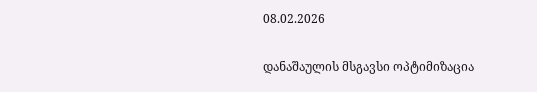08.02.2026

დანაშაულის მსგავსი ოპტიმიზაცია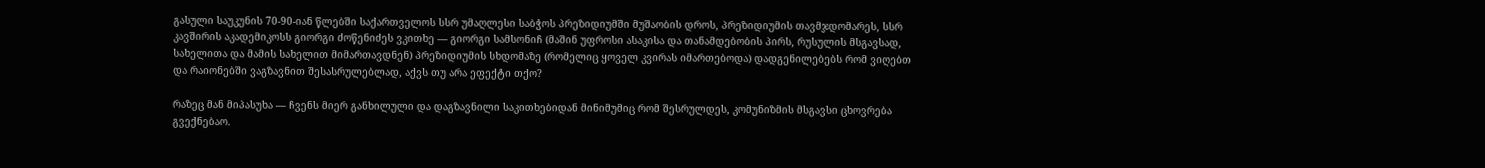გასული საუკუნის 70-90-იან წლებში საქართველოს სსრ უმაღლესი საბჭოს პრეზიდიუმში მუშაობის დროს, პრეზიდიუმის თავმჯდომარეს, სსრ კავშირის აკადემიკოსს გიორგი ძოწენიძეს ვკითხე — გიორგი სამსონიჩ (მაშინ უფროსი ასაკისა და თანამდებობის პირს, რუსულის მსგავსად, სახელითა და მამის სახელით მიმართავდნენ) პრეზიდიუმის სხდომაზე (რომელიც ყოველ კვირას იმართებოდა) დადგენილებებს რომ ვიღებთ და რაიონებში ვაგზავნით შესასრულებლად, აქვს თუ არა ეფექტი თქო?

რაზეც მან მიპასუხა — ჩვენს მიერ განხილული და დაგზავნილი საკითხებიდან მინიმუმიც რომ შესრულდეს, კომუნიზმის მსგავსი ცხოვრება გვექნებაო.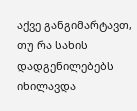აქვე განგიმარტავთ, თუ რა სახის დადგენილებებს იხილავდა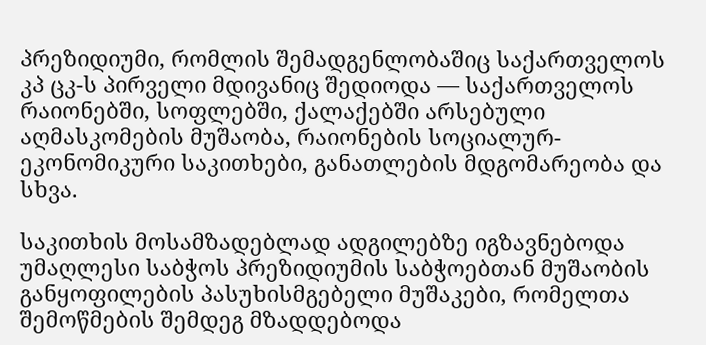პრეზიდიუმი, რომლის შემადგენლობაშიც საქართველოს კპ ცკ-ს პირველი მდივანიც შედიოდა — საქართველოს რაიონებში, სოფლებში, ქალაქებში არსებული აღმასკომების მუშაობა, რაიონების სოციალურ-ეკონომიკური საკითხები, განათლების მდგომარეობა და სხვა.

საკითხის მოსამზადებლად ადგილებზე იგზავნებოდა უმაღლესი საბჭოს პრეზიდიუმის საბჭოებთან მუშაობის განყოფილების პასუხისმგებელი მუშაკები, რომელთა შემოწმების შემდეგ მზადდებოდა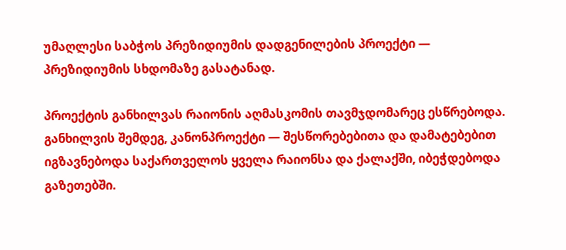უმაღლესი საბჭოს პრეზიდიუმის დადგენილების პროექტი — პრეზიდიუმის სხდომაზე გასატანად.

პროექტის განხილვას რაიონის აღმასკომის თავმჯდომარეც ესწრებოდა. განხილვის შემდეგ, კანონპროექტი — შესწორებებითა და დამატებებით იგზავნებოდა საქართველოს ყველა რაიონსა და ქალაქში, იბეჭდებოდა გაზეთებში.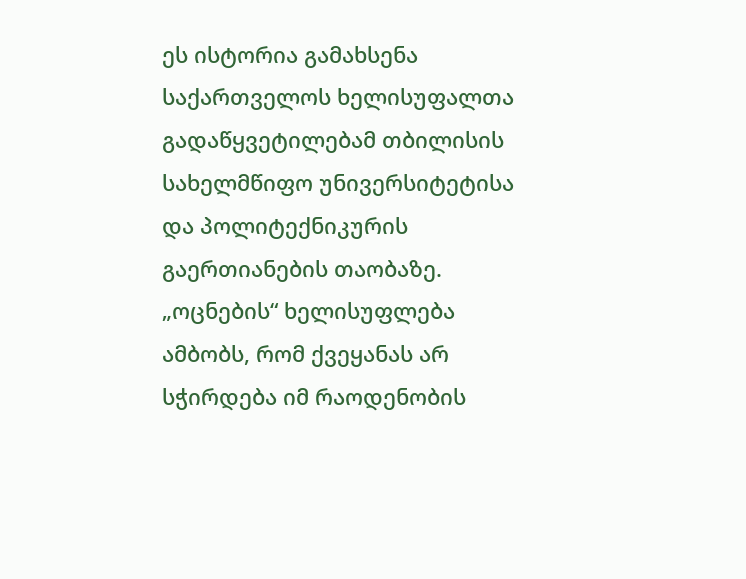ეს ისტორია გამახსენა საქართველოს ხელისუფალთა გადაწყვეტილებამ თბილისის სახელმწიფო უნივერსიტეტისა და პოლიტექნიკურის გაერთიანების თაობაზე. „ოცნების“ ხელისუფლება ამბობს, რომ ქვეყანას არ სჭირდება იმ რაოდენობის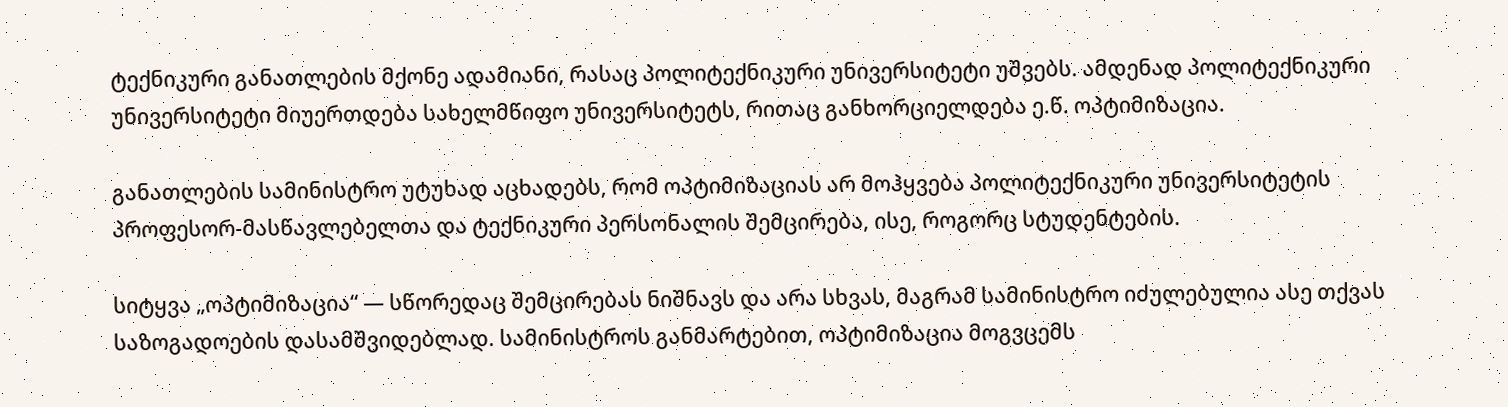ტექნიკური განათლების მქონე ადამიანი, რასაც პოლიტექნიკური უნივერსიტეტი უშვებს. ამდენად პოლიტექნიკური უნივერსიტეტი მიუერთდება სახელმწიფო უნივერსიტეტს, რითაც განხორციელდება ე.წ. ოპტიმიზაცია.

განათლების სამინისტრო უტუხად აცხადებს, რომ ოპტიმიზაციას არ მოჰყვება პოლიტექნიკური უნივერსიტეტის პროფესორ-მასწავლებელთა და ტექნიკური პერსონალის შემცირება, ისე, როგორც სტუდენტების.

სიტყვა „ოპტიმიზაცია“ — სწორედაც შემცირებას ნიშნავს და არა სხვას, მაგრამ სამინისტრო იძულებულია ასე თქვას საზოგადოების დასამშვიდებლად. სამინისტროს განმარტებით, ოპტიმიზაცია მოგვცემს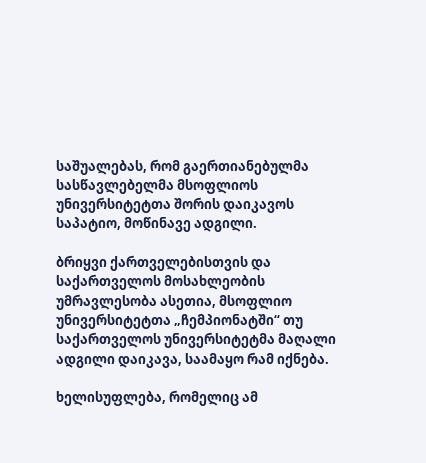საშუალებას, რომ გაერთიანებულმა სასწავლებელმა მსოფლიოს უნივერსიტეტთა შორის დაიკავოს საპატიო, მოწინავე ადგილი.

ბრიყვი ქართველებისთვის და საქართველოს მოსახლეობის უმრავლესობა ასეთია, მსოფლიო უნივერსიტეტთა „ჩემპიონატში“ თუ საქართველოს უნივერსიტეტმა მაღალი ადგილი დაიკავა, საამაყო რამ იქნება.

ხელისუფლება, რომელიც ამ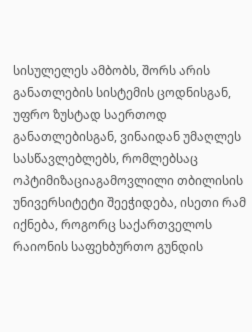სისულელეს ამბობს, შორს არის განათლების სისტემის ცოდნისგან, უფრო ზუსტად საერთოდ განათლებისგან, ვინაიდან უმაღლეს სასწავლებლებს, რომლებსაც ოპტიმიზაციაგამოვლილი თბილისის უნივერსიტეტი შეეჭიდება, ისეთი რამ იქნება, როგორც საქართველოს რაიონის საფეხბურთო გუნდის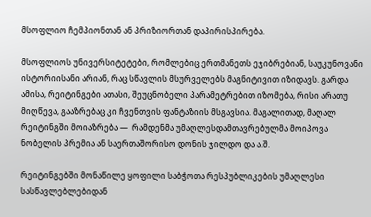მსოფლიო ჩემპიონთან ან პრიზიორთან დაპირისპირება.

მსოფლიოს უნივერსიტეტები, რომლებიც ერთმანეთს ეჯიბრებიან, საუკუნოვანი ისტორიისანი არიან, რაც სწავლის მსურველებს მაგნიტივით იზიდავს. გარდა ამისა, რეიტინგები ათასი, შეუცნობელი პარამეტრებით იზომება, რისი არათუ მიღწევა, გააზრებაც კი ჩვენთვის ფანტაზიის მსგავსია. მაგალითად, მაღალ რეიტინგში მოიაზრება —  რამდენმა უმაღლესდამთავრებულმა მოიპოვა ნობელის პრემია ან საერთაშორისო დონის ჯილდო და ა.შ.

რეიტინგებში მონაწილე ყოფილი საბჭოთა რესპუბლიკების უმაღლესი სასწავლებლებიდან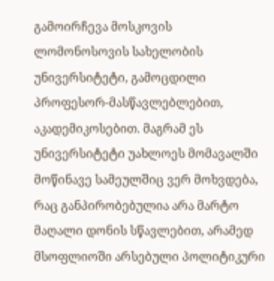გამოირჩევა მოსკოვის ლომონოსოვის სახელობის უნივერსიტეტი, გამოცდილი პროფესორ-მასწავლებლებით, აკადემიკოსებით. მაგრამ ეს უნივერსიტეტი უახლოეს მომავალში მოწინავე სამეულშიც ვერ მოხვდება, რაც განპირობებულია არა მარტო მაღალი დონის სწავლებით, არამედ მსოფლიოში არსებული პოლიტიკური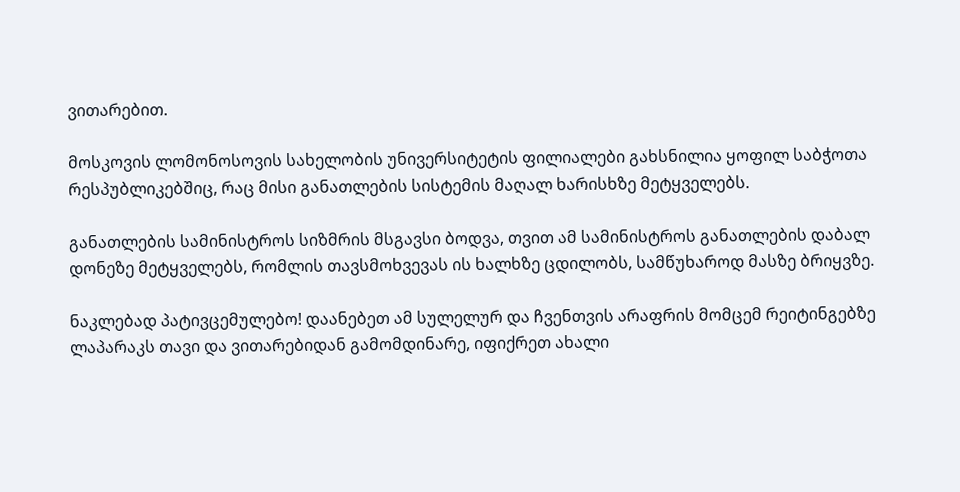ვითარებით.

მოსკოვის ლომონოსოვის სახელობის უნივერსიტეტის ფილიალები გახსნილია ყოფილ საბჭოთა რესპუბლიკებშიც, რაც მისი განათლების სისტემის მაღალ ხარისხზე მეტყველებს.

განათლების სამინისტროს სიზმრის მსგავსი ბოდვა, თვით ამ სამინისტროს განათლების დაბალ დონეზე მეტყველებს, რომლის თავსმოხვევას ის ხალხზე ცდილობს, სამწუხაროდ მასზე ბრიყვზე.

ნაკლებად პატივცემულებო! დაანებეთ ამ სულელურ და ჩვენთვის არაფრის მომცემ რეიტინგებზე ლაპარაკს თავი და ვითარებიდან გამომდინარე, იფიქრეთ ახალი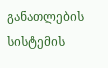განათლების სისტემის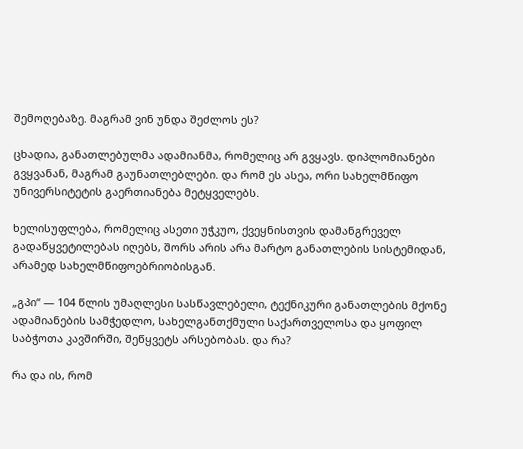შემოღებაზე. მაგრამ ვინ უნდა შეძლოს ეს?

ცხადია, განათლებულმა ადამიანმა, რომელიც არ გვყავს. დიპლომიანები გვყვანან, მაგრამ გაუნათლებლები. და რომ ეს ასეა, ორი სახელმწიფო უნივერსიტეტის გაერთიანება მეტყველებს.

ხელისუფლება, რომელიც ასეთი უჭკუო, ქვეყნისთვის დამანგრეველ გადაწყვეტილებას იღებს, შორს არის არა მარტო განათლების სისტემიდან, არამედ სახელმწიფოებრიობისგან.

„გპი“ — 104 წლის უმაღლესი სასწავლებელი, ტექნიკური განათლების მქონე ადამიანების სამჭედლო, სახელგანთქმული საქართველოსა და ყოფილ საბჭოთა კავშირში, შეწყვეტს არსებობას. და რა?

რა და ის, რომ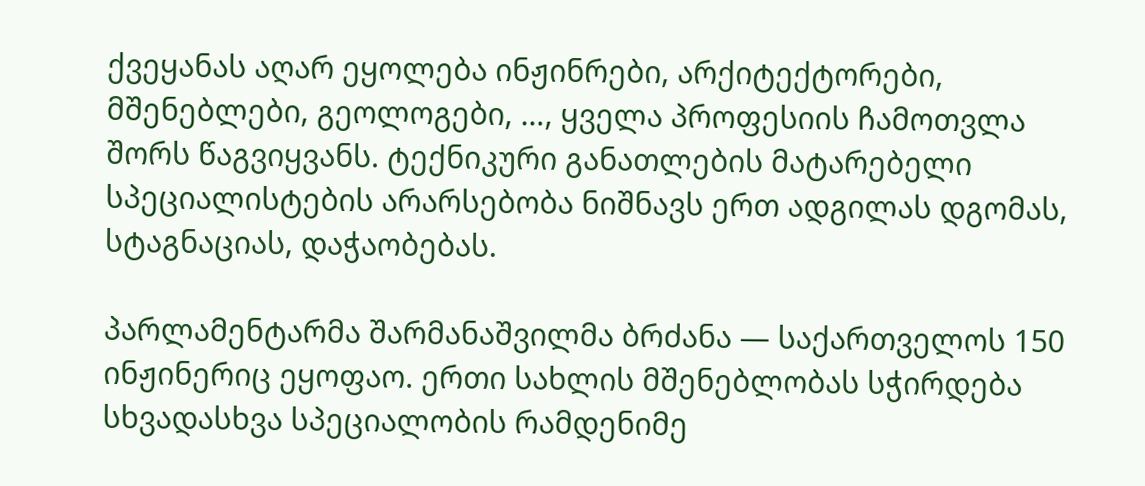ქვეყანას აღარ ეყოლება ინჟინრები, არქიტექტორები, მშენებლები, გეოლოგები, …, ყველა პროფესიის ჩამოთვლა შორს წაგვიყვანს. ტექნიკური განათლების მატარებელი სპეციალისტების არარსებობა ნიშნავს ერთ ადგილას დგომას, სტაგნაციას, დაჭაობებას.

პარლამენტარმა შარმანაშვილმა ბრძანა — საქართველოს 150 ინჟინერიც ეყოფაო. ერთი სახლის მშენებლობას სჭირდება სხვადასხვა სპეციალობის რამდენიმე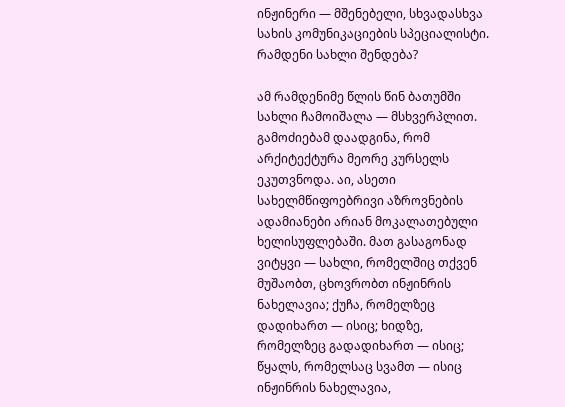ინჟინერი — მშენებელი, სხვადასხვა სახის კომუნიკაციების სპეციალისტი. რამდენი სახლი შენდება?

ამ რამდენიმე წლის წინ ბათუმში სახლი ჩამოიშალა — მსხვერპლით. გამოძიებამ დაადგინა, რომ არქიტექტურა მეორე კურსელს ეკუთვნოდა. აი, ასეთი სახელმწიფოებრივი აზროვნების ადამიანები არიან მოკალათებული ხელისუფლებაში. მათ გასაგონად ვიტყვი — სახლი, რომელშიც თქვენ მუშაობთ, ცხოვრობთ ინჟინრის ნახელავია; ქუჩა, რომელზეც დადიხართ — ისიც; ხიდზე, რომელზეც გადადიხართ — ისიც; წყალს, რომელსაც სვამთ — ისიც ინჟინრის ნახელავია,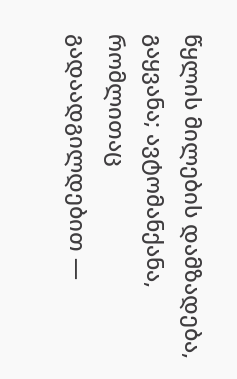წყლის მილების დამზადება, გაყვანა; ავტომანქანა, რომლითაც გადაადგილდებით —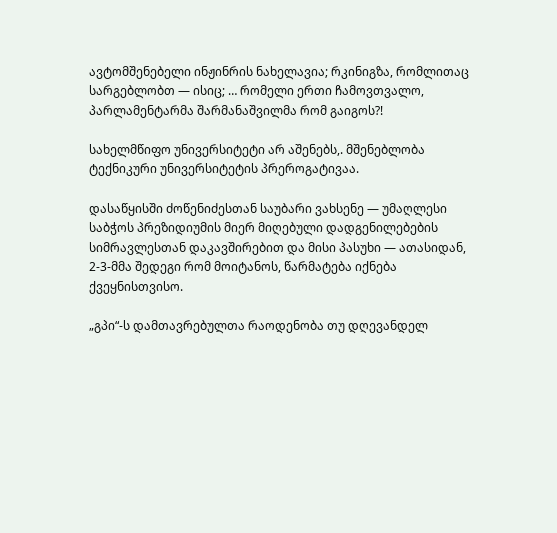ავტომშენებელი ინჟინრის ნახელავია; რკინიგზა, რომლითაც სარგებლობთ — ისიც; … რომელი ერთი ჩამოვთვალო, პარლამენტარმა შარმანაშვილმა რომ გაიგოს?!

სახელმწიფო უნივერსიტეტი არ აშენებს,. მშენებლობა ტექნიკური უნივერსიტეტის პრეროგატივაა.

დასაწყისში ძოწენიძესთან საუბარი ვახსენე — უმაღლესი საბჭოს პრეზიდიუმის მიერ მიღებული დადგენილებების სიმრავლესთან დაკავშირებით და მისი პასუხი — ათასიდან, 2-3-მმა შედეგი რომ მოიტანოს, წარმატება იქნება ქვეყნისთვისო.

„გპი“-ს დამთავრებულთა რაოდენობა თუ დღევანდელ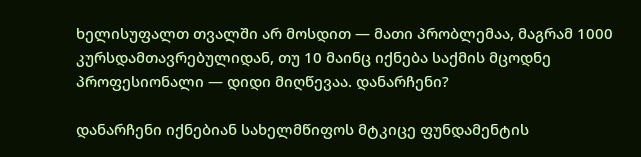ხელისუფალთ თვალში არ მოსდით — მათი პრობლემაა, მაგრამ 1000 კურსდამთავრებულიდან, თუ 10 მაინც იქნება საქმის მცოდნე პროფესიონალი — დიდი მიღწევაა. დანარჩენი?

დანარჩენი იქნებიან სახელმწიფოს მტკიცე ფუნდამენტის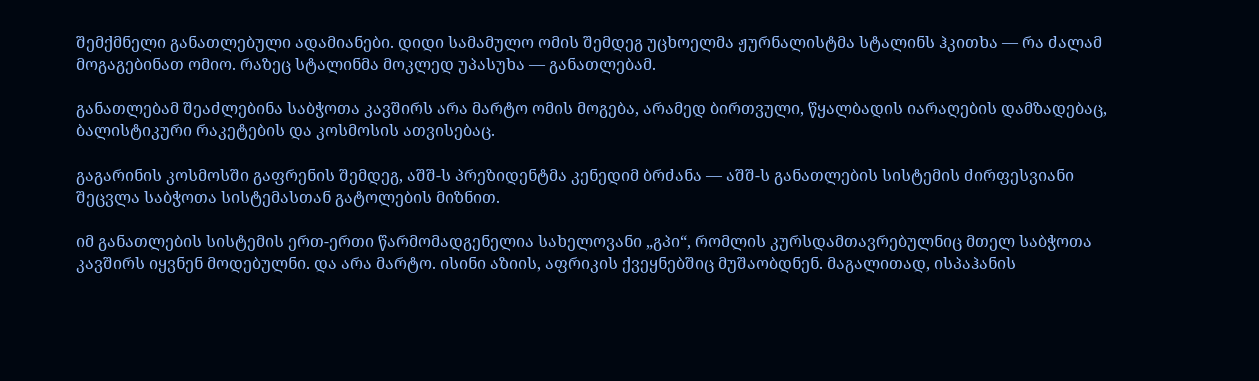შემქმნელი განათლებული ადამიანები. დიდი სამამულო ომის შემდეგ უცხოელმა ჟურნალისტმა სტალინს ჰკითხა — რა ძალამ მოგაგებინათ ომიო. რაზეც სტალინმა მოკლედ უპასუხა — განათლებამ.

განათლებამ შეაძლებინა საბჭოთა კავშირს არა მარტო ომის მოგება, არამედ ბირთვული, წყალბადის იარაღების დამზადებაც, ბალისტიკური რაკეტების და კოსმოსის ათვისებაც.

გაგარინის კოსმოსში გაფრენის შემდეგ, აშშ-ს პრეზიდენტმა კენედიმ ბრძანა — აშშ-ს განათლების სისტემის ძირფესვიანი შეცვლა საბჭოთა სისტემასთან გატოლების მიზნით.

იმ განათლების სისტემის ერთ-ერთი წარმომადგენელია სახელოვანი „გპი“, რომლის კურსდამთავრებულნიც მთელ საბჭოთა კავშირს იყვნენ მოდებულნი. და არა მარტო. ისინი აზიის, აფრიკის ქვეყნებშიც მუშაობდნენ. მაგალითად, ისპაჰანის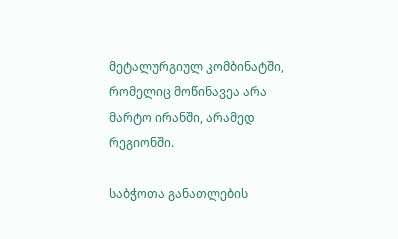მეტალურგიულ კომბინატში, რომელიც მოწინავეა არა მარტო ირანში, არამედ რეგიონში.

საბჭოთა განათლების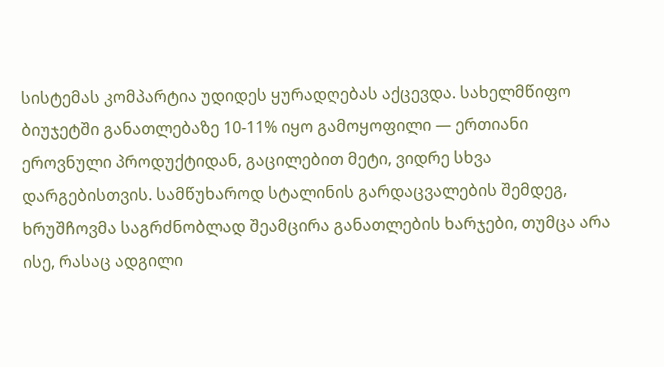სისტემას კომპარტია უდიდეს ყურადღებას აქცევდა. სახელმწიფო ბიუჯეტში განათლებაზე 10-11% იყო გამოყოფილი — ერთიანი ეროვნული პროდუქტიდან, გაცილებით მეტი, ვიდრე სხვა დარგებისთვის. სამწუხაროდ სტალინის გარდაცვალების შემდეგ, ხრუშჩოვმა საგრძნობლად შეამცირა განათლების ხარჯები, თუმცა არა ისე, რასაც ადგილი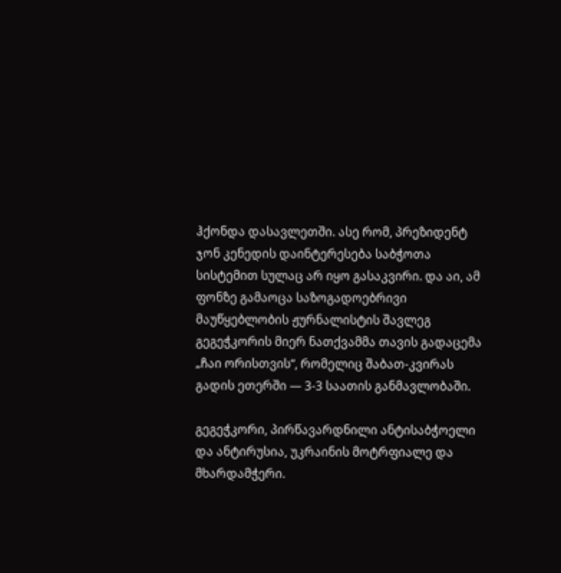ჰქონდა დასავლეთში. ასე რომ, პრეზიდენტ ჯონ კენედის დაინტერესება საბჭოთა სისტემით სულაც არ იყო გასაკვირი. და აი, ამ ფონზე გამაოცა საზოგადოებრივი მაუწყებლობის ჟურნალისტის შავლეგ გეგეჭკორის მიერ ნათქვამმა თავის გადაცემა „ჩაი ორისთვის“, რომელიც შაბათ-კვირას გადის ეთერში — 3-3 საათის განმავლობაში.

გეგეჭკორი, პირწავარდნილი ანტისაბჭოელი და ანტირუსია, უკრაინის მოტრფიალე და მხარდამჭერი.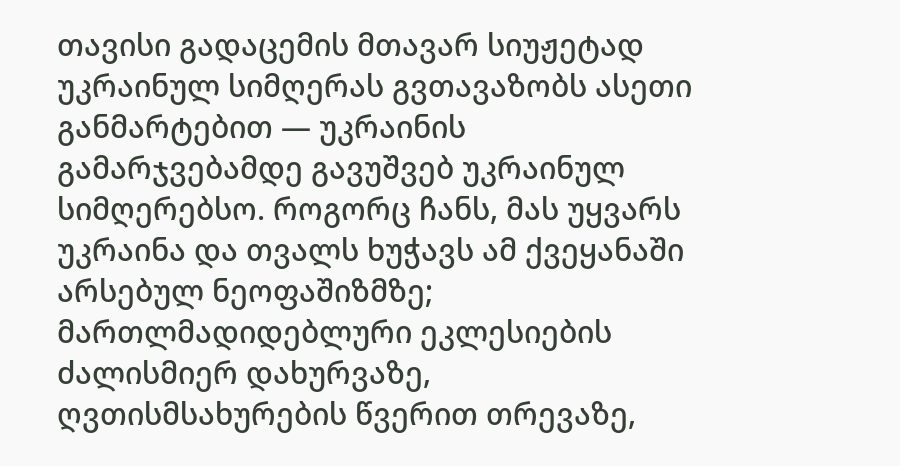თავისი გადაცემის მთავარ სიუჟეტად უკრაინულ სიმღერას გვთავაზობს ასეთი განმარტებით — უკრაინის გამარჯვებამდე გავუშვებ უკრაინულ სიმღერებსო. როგორც ჩანს, მას უყვარს უკრაინა და თვალს ხუჭავს ამ ქვეყანაში არსებულ ნეოფაშიზმზე; მართლმადიდებლური ეკლესიების ძალისმიერ დახურვაზე, ღვთისმსახურების წვერით თრევაზე,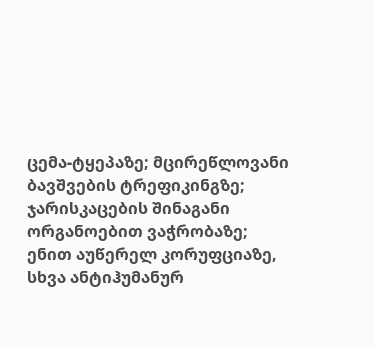ცემა-ტყეპაზე; მცირეწლოვანი ბავშვების ტრეფიკინგზე; ჯარისკაცების შინაგანი ორგანოებით ვაჭრობაზე; ენით აუწერელ კორუფციაზე, სხვა ანტიჰუმანურ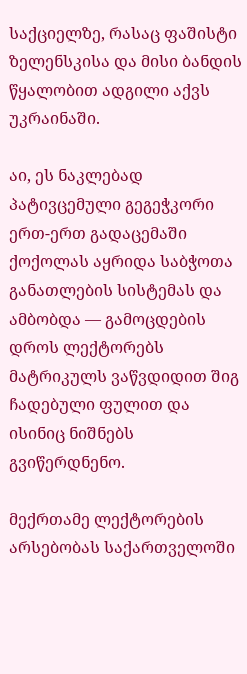საქციელზე, რასაც ფაშისტი ზელენსკისა და მისი ბანდის წყალობით ადგილი აქვს უკრაინაში.

აი, ეს ნაკლებად პატივცემული გეგეჭკორი ერთ-ერთ გადაცემაში ქოქოლას აყრიდა საბჭოთა განათლების სისტემას და ამბობდა — გამოცდების დროს ლექტორებს მატრიკულს ვაწვდიდით შიგ ჩადებული ფულით და ისინიც ნიშნებს გვიწერდნენო.

მექრთამე ლექტორების არსებობას საქართველოში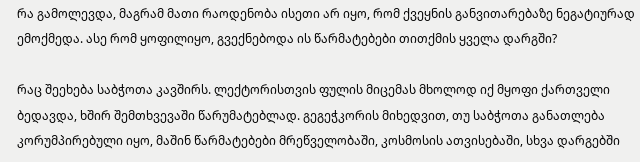რა გამოლევდა, მაგრამ მათი რაოდენობა ისეთი არ იყო, რომ ქვეყნის განვითარებაზე ნეგატიურად ემოქმედა. ასე რომ ყოფილიყო, გვექნებოდა ის წარმატებები თითქმის ყველა დარგში?

რაც შეეხება საბჭოთა კავშირს. ლექტორისთვის ფულის მიცემას მხოლოდ იქ მყოფი ქართველი ბედავდა, ხშირ შემთხვევაში წარუმატებლად. გეგეჭკორის მიხედვით, თუ საბჭოთა განათლება კორუმპირებული იყო, მაშინ წარმატებები მრეწველობაში, კოსმოსის ათვისებაში, სხვა დარგებში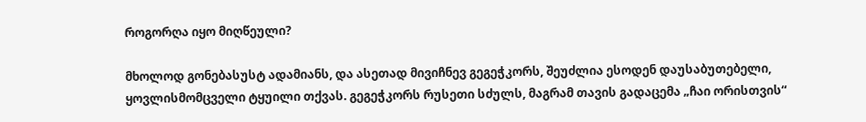როგორღა იყო მიღწეული?

მხოლოდ გონებასუსტ ადამიანს, და ასეთად მივიჩნევ გეგეჭკორს, შეუძლია ესოდენ დაუსაბუთებელი, ყოვლისმომცველი ტყუილი თქვას. გეგეჭკორს რუსეთი სძულს, მაგრამ თავის გადაცემა „ჩაი ორისთვის“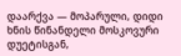დაარქვა — მოპარული, დიდი ხნის წინანდელი მოსკოვური დუეტისგან,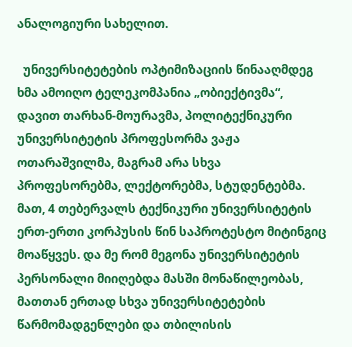ანალოგიური სახელით.

  უნივერსიტეტების ოპტიმიზაციის წინააღმდეგ ხმა ამოიღო ტელეკომპანია „ობიექტივმა“, დავით თარხან-მოურავმა, პოლიტექნიკური უნივერსიტეტის პროფესორმა ვაჟა ოთარაშვილმა, მაგრამ არა სხვა პროფესორებმა, ლექტორებმა, სტუდენტებმა. მათ, 4 თებერვალს ტექნიკური უნივერსიტეტის ერთ-ერთი კორპუსის წინ საპროტესტო მიტინგიც მოაწყვეს. და მე რომ მეგონა უნივერსიტეტის პერსონალი მიიღებდა მასში მონაწილეობას, მათთან ერთად სხვა უნივერსიტეტების წარმომადგენლები და თბილისის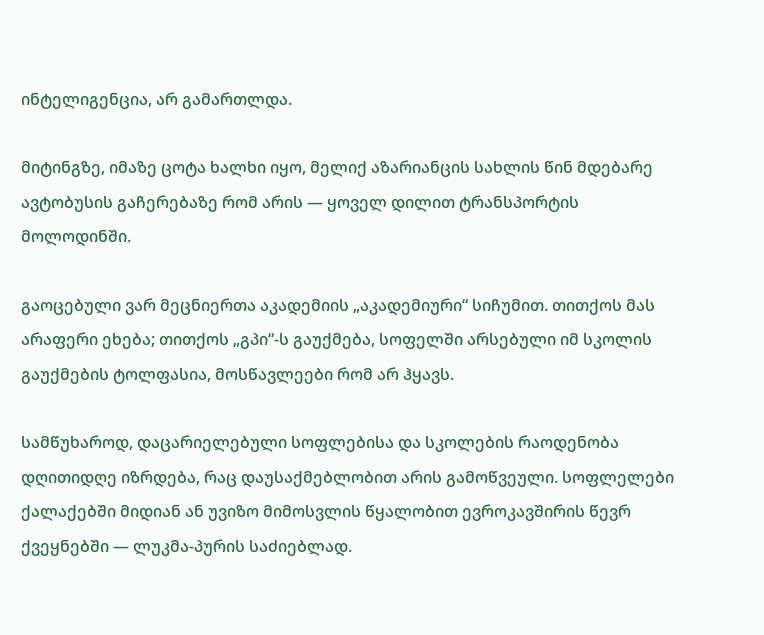ინტელიგენცია, არ გამართლდა.

მიტინგზე, იმაზე ცოტა ხალხი იყო, მელიქ აზარიანცის სახლის წინ მდებარე ავტობუსის გაჩერებაზე რომ არის — ყოველ დილით ტრანსპორტის მოლოდინში.

გაოცებული ვარ მეცნიერთა აკადემიის „აკადემიური“ სიჩუმით. თითქოს მას არაფერი ეხება; თითქოს „გპი“-ს გაუქმება, სოფელში არსებული იმ სკოლის გაუქმების ტოლფასია, მოსწავლეები რომ არ ჰყავს.

სამწუხაროდ, დაცარიელებული სოფლებისა და სკოლების რაოდენობა დღითიდღე იზრდება, რაც დაუსაქმებლობით არის გამოწვეული. სოფლელები ქალაქებში მიდიან ან უვიზო მიმოსვლის წყალობით ევროკავშირის წევრ ქვეყნებში — ლუკმა-პურის საძიებლად.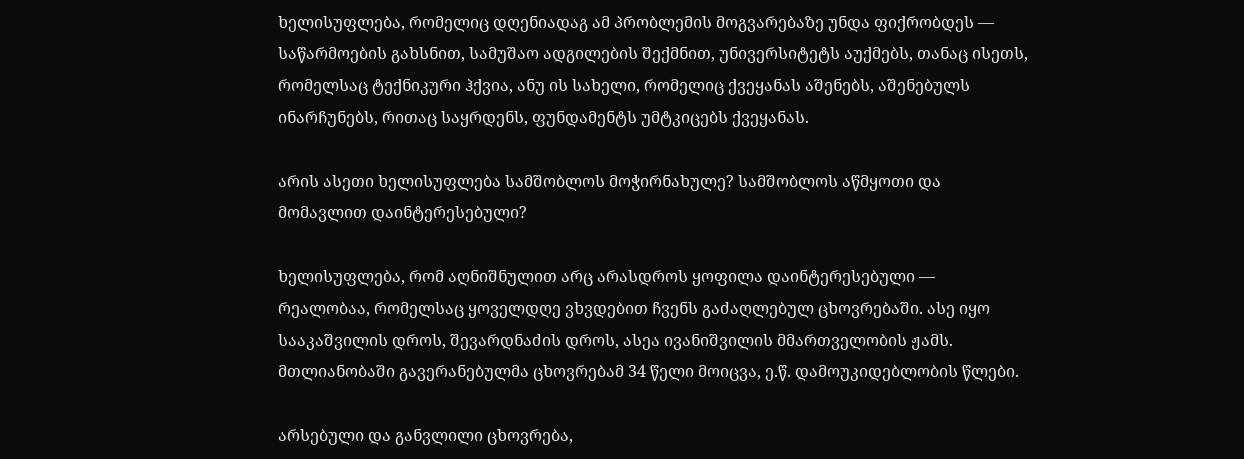ხელისუფლება, რომელიც დღენიადაგ ამ პრობლემის მოგვარებაზე უნდა ფიქრობდეს — საწარმოების გახსნით, სამუშაო ადგილების შექმნით, უნივერსიტეტს აუქმებს, თანაც ისეთს, რომელსაც ტექნიკური ჰქვია, ანუ ის სახელი, რომელიც ქვეყანას აშენებს, აშენებულს ინარჩუნებს, რითაც საყრდენს, ფუნდამენტს უმტკიცებს ქვეყანას.

არის ასეთი ხელისუფლება სამშობლოს მოჭირნახულე? სამშობლოს აწმყოთი და მომავლით დაინტერესებული?

ხელისუფლება, რომ აღნიშნულით არც არასდროს ყოფილა დაინტერესებული — რეალობაა, რომელსაც ყოველდღე ვხვდებით ჩვენს გაძაღლებულ ცხოვრებაში. ასე იყო სააკაშვილის დროს, შევარდნაძის დროს, ასეა ივანიშვილის მმართველობის ჟამს. მთლიანობაში გავერანებულმა ცხოვრებამ 34 წელი მოიცვა, ე.წ. დამოუკიდებლობის წლები.

არსებული და განვლილი ცხოვრება,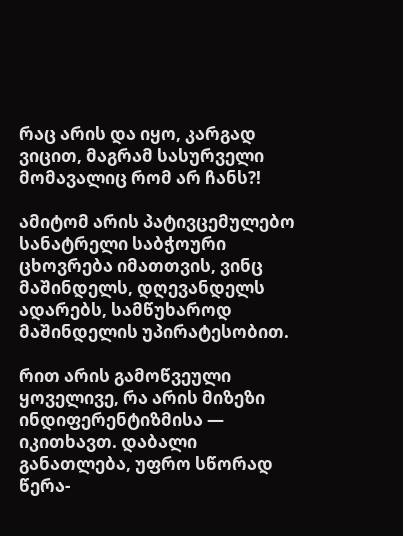რაც არის და იყო, კარგად ვიცით, მაგრამ სასურველი მომავალიც რომ არ ჩანს?!

ამიტომ არის პატივცემულებო სანატრელი საბჭოური ცხოვრება იმათთვის, ვინც მაშინდელს, დღევანდელს ადარებს, სამწუხაროდ მაშინდელის უპირატესობით.

რით არის გამოწვეული ყოველივე, რა არის მიზეზი ინდიფერენტიზმისა — იკითხავთ. დაბალი განათლება, უფრო სწორად წერა-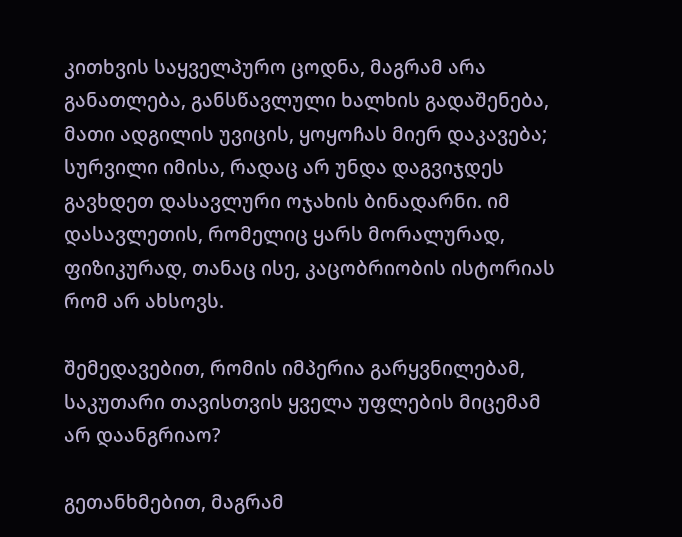კითხვის საყველპურო ცოდნა, მაგრამ არა განათლება, განსწავლული ხალხის გადაშენება, მათი ადგილის უვიცის, ყოყოჩას მიერ დაკავება; სურვილი იმისა, რადაც არ უნდა დაგვიჯდეს გავხდეთ დასავლური ოჯახის ბინადარნი. იმ დასავლეთის, რომელიც ყარს მორალურად, ფიზიკურად, თანაც ისე, კაცობრიობის ისტორიას რომ არ ახსოვს.

შემედავებით, რომის იმპერია გარყვნილებამ, საკუთარი თავისთვის ყველა უფლების მიცემამ არ დაანგრიაო?

გეთანხმებით, მაგრამ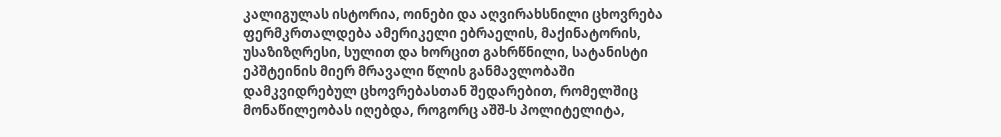კალიგულას ისტორია, ოინები და აღვირახსნილი ცხოვრება ფერმკრთალდება ამერიკელი ებრაელის, მაქინატორის, უსაზიზღრესი, სულით და ხორცით გახრწნილი, სატანისტი ეპშტეინის მიერ მრავალი წლის განმავლობაში დამკვიდრებულ ცხოვრებასთან შედარებით, რომელშიც მონაწილეობას იღებდა, როგორც აშშ-ს პოლიტელიტა,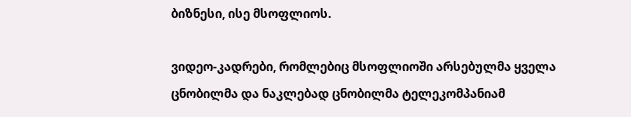ბიზნესი, ისე მსოფლიოს.

ვიდეო-კადრები, რომლებიც მსოფლიოში არსებულმა ყველა ცნობილმა და ნაკლებად ცნობილმა ტელეკომპანიამ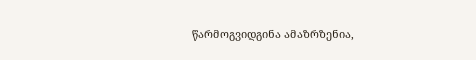წარმოგვიდგინა ამაზრზენია,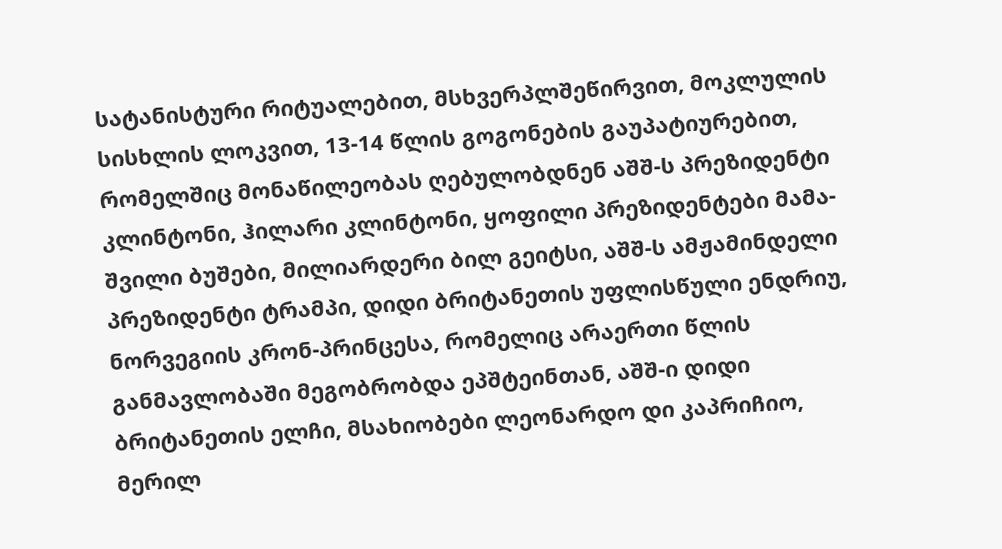სატანისტური რიტუალებით, მსხვერპლშეწირვით, მოკლულის სისხლის ლოკვით, 13-14 წლის გოგონების გაუპატიურებით, რომელშიც მონაწილეობას ღებულობდნენ აშშ-ს პრეზიდენტი კლინტონი, ჰილარი კლინტონი, ყოფილი პრეზიდენტები მამა-შვილი ბუშები, მილიარდერი ბილ გეიტსი, აშშ-ს ამჟამინდელი პრეზიდენტი ტრამპი, დიდი ბრიტანეთის უფლისწული ენდრიუ, ნორვეგიის კრონ-პრინცესა, რომელიც არაერთი წლის განმავლობაში მეგობრობდა ეპშტეინთან, აშშ-ი დიდი ბრიტანეთის ელჩი, მსახიობები ლეონარდო დი კაპრიჩიო, მერილ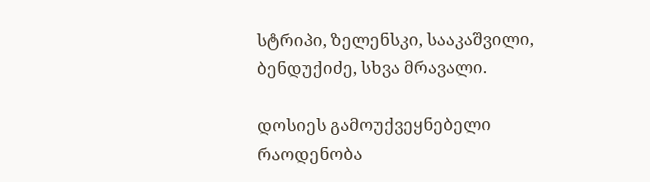სტრიპი, ზელენსკი, სააკაშვილი, ბენდუქიძე, სხვა მრავალი.

დოსიეს გამოუქვეყნებელი რაოდენობა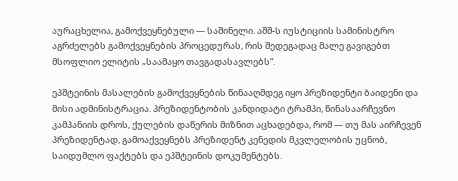აურაცხელია, გამოქვეყნებული — საშინელი. აშშ-ს იუსტიციის სამინისტრო აგრძელებს გამოქვეყნების პროცედურას, რის შედეგადაც მალე გავიგებთ მსოფლიო ელიტის „საამაყო თავგადასავლებს“.

ეპშტეინის მასალების გამოქვეყნების წინააღმდეგ იყო პრეზიდენტი ბაიდენი და მისი ადმინისტრაცია. პრეზიდენტობის კანდიდატი ტრამპი, წინასაარჩევნო კამპანიის დროს, ქულების დაწერის მიზნით აცხადებდა, რომ — თუ მას აირჩევენ პრეზიდენტად, გამოაქვეყნებს პრეზიდენტ კენედის მკვლელობის უცნობ, საიდუმლო ფაქტებს და ეპშტეინის დოკუმენტებს.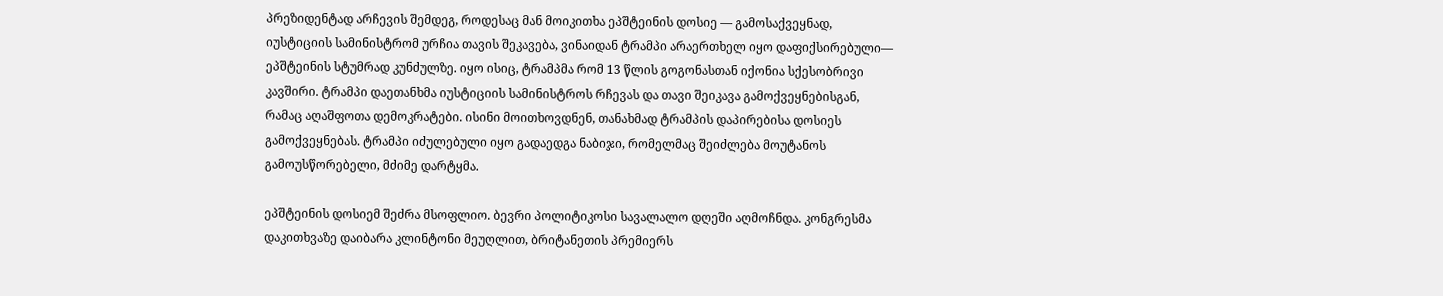პრეზიდენტად არჩევის შემდეგ, როდესაც მან მოიკითხა ეპშტეინის დოსიე — გამოსაქვეყნად, იუსტიციის სამინისტრომ ურჩია თავის შეკავება, ვინაიდან ტრამპი არაერთხელ იყო დაფიქსირებული— ეპშტეინის სტუმრად კუნძულზე. იყო ისიც, ტრამპმა რომ 13 წლის გოგონასთან იქონია სქესობრივი კავშირი. ტრამპი დაეთანხმა იუსტიციის სამინისტროს რჩევას და თავი შეიკავა გამოქვეყნებისგან, რამაც აღაშფოთა დემოკრატები. ისინი მოითხოვდნენ, თანახმად ტრამპის დაპირებისა დოსიეს გამოქვეყნებას. ტრამპი იძულებული იყო გადაედგა ნაბიჯი, რომელმაც შეიძლება მოუტანოს გამოუსწორებელი, მძიმე დარტყმა.

ეპშტეინის დოსიემ შეძრა მსოფლიო. ბევრი პოლიტიკოსი სავალალო დღეში აღმოჩნდა. კონგრესმა დაკითხვაზე დაიბარა კლინტონი მეუღლით, ბრიტანეთის პრემიერს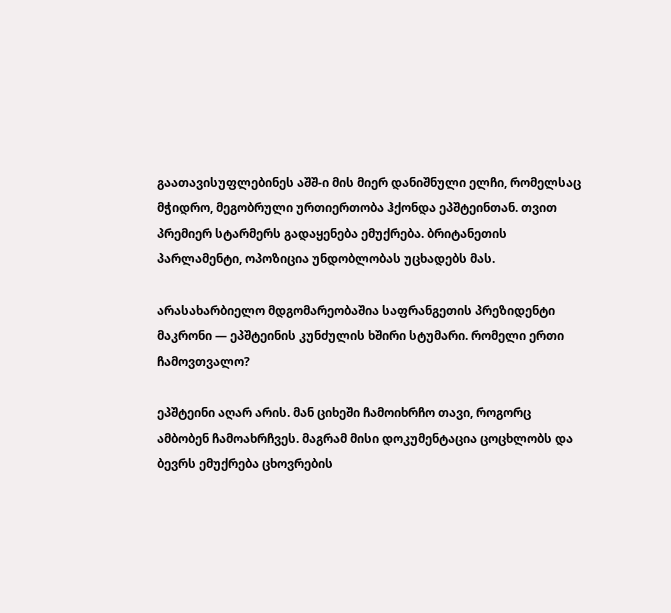გაათავისუფლებინეს აშშ-ი მის მიერ დანიშნული ელჩი, რომელსაც მჭიდრო, მეგობრული ურთიერთობა ჰქონდა ეპშტეინთან. თვით პრემიერ სტარმერს გადაყენება ემუქრება. ბრიტანეთის პარლამენტი, ოპოზიცია უნდობლობას უცხადებს მას.

არასახარბიელო მდგომარეობაშია საფრანგეთის პრეზიდენტი მაკრონი — ეპშტეინის კუნძულის ხშირი სტუმარი. რომელი ერთი ჩამოვთვალო?

ეპშტეინი აღარ არის. მან ციხეში ჩამოიხრჩო თავი, როგორც ამბობენ ჩამოახრჩვეს. მაგრამ მისი დოკუმენტაცია ცოცხლობს და ბევრს ემუქრება ცხოვრების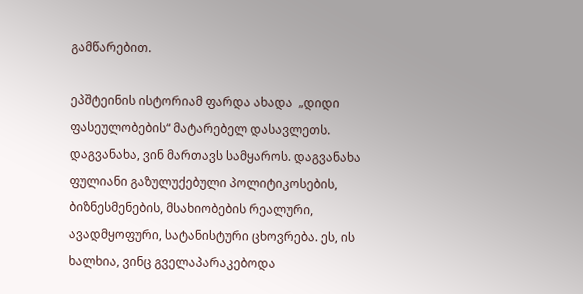გამწარებით.

ეპშტეინის ისტორიამ ფარდა ახადა  „დიდი ფასეულობების“ მატარებელ დასავლეთს. დაგვანახა, ვინ მართავს სამყაროს. დაგვანახა ფულიანი გაზულუქებული პოლიტიკოსების, ბიზნესმენების, მსახიობების რეალური, ავადმყოფური, სატანისტური ცხოვრება. ეს, ის ხალხია, ვინც გველაპარაკებოდა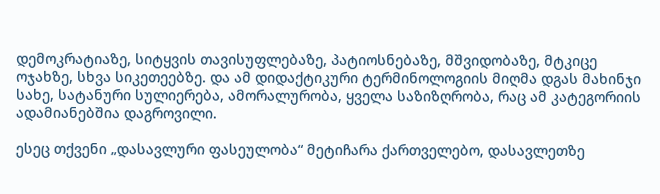დემოკრატიაზე, სიტყვის თავისუფლებაზე, პატიოსნებაზე, მშვიდობაზე, მტკიცე ოჯახზე, სხვა სიკეთეებზე. და ამ დიდაქტიკური ტერმინოლოგიის მიღმა დგას მახინჯი სახე, სატანური სულიერება, ამორალურობა, ყველა საზიზღრობა, რაც ამ კატეგორიის ადამიანებშია დაგროვილი.

ესეც თქვენი „დასავლური ფასეულობა“ მეტიჩარა ქართველებო, დასავლეთზე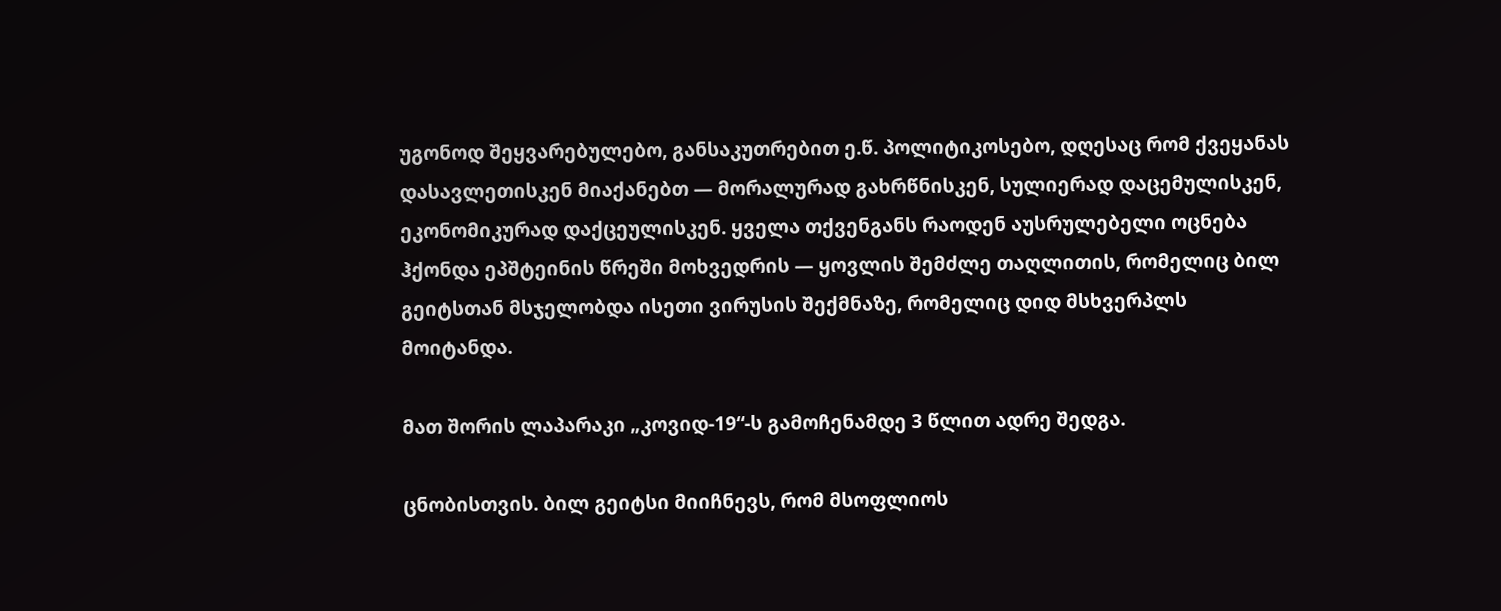უგონოდ შეყვარებულებო, განსაკუთრებით ე.წ. პოლიტიკოსებო, დღესაც რომ ქვეყანას დასავლეთისკენ მიაქანებთ — მორალურად გახრწნისკენ, სულიერად დაცემულისკენ, ეკონომიკურად დაქცეულისკენ. ყველა თქვენგანს რაოდენ აუსრულებელი ოცნება ჰქონდა ეპშტეინის წრეში მოხვედრის — ყოვლის შემძლე თაღლითის, რომელიც ბილ გეიტსთან მსჯელობდა ისეთი ვირუსის შექმნაზე, რომელიც დიდ მსხვერპლს მოიტანდა.

მათ შორის ლაპარაკი „კოვიდ-19“-ს გამოჩენამდე 3 წლით ადრე შედგა.

ცნობისთვის. ბილ გეიტსი მიიჩნევს, რომ მსოფლიოს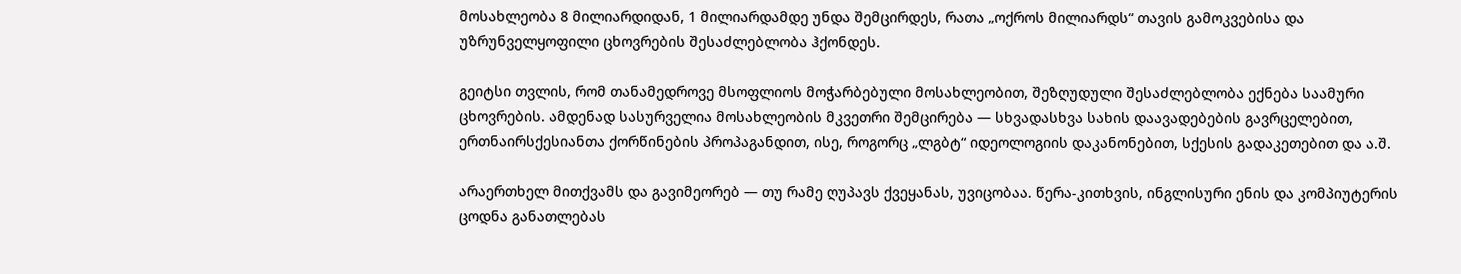მოსახლეობა 8 მილიარდიდან, 1 მილიარდამდე უნდა შემცირდეს, რათა „ოქროს მილიარდს“ თავის გამოკვებისა და უზრუნველყოფილი ცხოვრების შესაძლებლობა ჰქონდეს.

გეიტსი თვლის, რომ თანამედროვე მსოფლიოს მოჭარბებული მოსახლეობით, შეზღუდული შესაძლებლობა ექნება საამური ცხოვრების. ამდენად სასურველია მოსახლეობის მკვეთრი შემცირება — სხვადასხვა სახის დაავადებების გავრცელებით, ერთნაირსქესიანთა ქორწინების პროპაგანდით, ისე, როგორც „ლგბტ“ იდეოლოგიის დაკანონებით, სქესის გადაკეთებით და ა.შ.

არაერთხელ მითქვამს და გავიმეორებ — თუ რამე ღუპავს ქვეყანას, უვიცობაა. წერა-კითხვის, ინგლისური ენის და კომპიუტერის ცოდნა განათლებას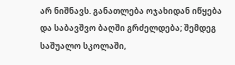არ ნიშნავს. განათლება ოჯახიდან იწყება და საბავშვო ბაღში გრძელდება; შემდეგ საშუალო სკოლაში,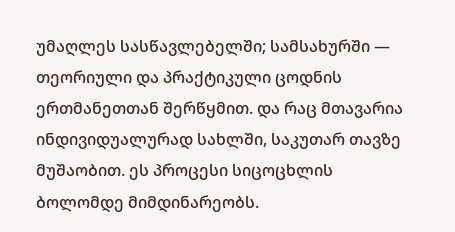უმაღლეს სასწავლებელში; სამსახურში — თეორიული და პრაქტიკული ცოდნის ერთმანეთთან შერწყმით. და რაც მთავარია ინდივიდუალურად სახლში, საკუთარ თავზე მუშაობით. ეს პროცესი სიცოცხლის ბოლომდე მიმდინარეობს.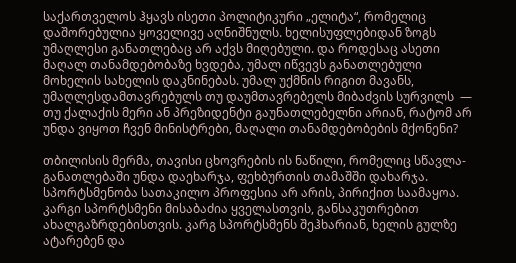საქართველოს ჰყავს ისეთი პოლიტიკური „ელიტა“, რომელიც დაშორებულია ყოველივე აღნიშნულს. ხელისუფლებიდან ზოგს უმაღლესი განათლებაც არ აქვს მიღებული. და როდესაც ასეთი მაღალ თანამდებობაზე ხვდება, უმალ იწვევს განათლებული მოხელის სახელის დაკნინებას. უმალ უქმნის რიგით მავანს, უმაღლესდამთავრებულს თუ დაუმთავრებელს მიბაძვის სურვილს  — თუ ქალაქის მერი ან პრეზიდენტი გაუნათლებელნი არიან, რატომ არ უნდა ვიყოთ ჩვენ მინისტრები, მაღალი თანამდებობების მქონენი?

თბილისის მერმა, თავისი ცხოვრების ის ნაწილი, რომელიც სწავლა-განათლებაში უნდა დაეხარჯა, ფეხბურთის თამაშში დახარჯა. სპორტსმენობა სათაკილო პროფესია არ არის, პირიქით საამაყოა. კარგი სპორტსმენი მისაბაძია ყველასთვის, განსაკუთრებით ახალგაზრდებისთვის. კარგ სპორტსმენს შეჰხარიან, ხელის გულზე ატარებენ და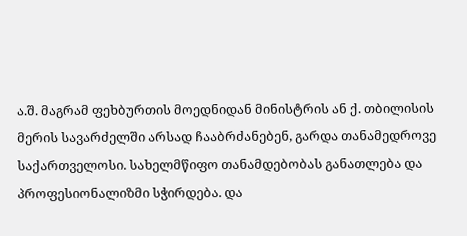ა.შ. მაგრამ ფეხბურთის მოედნიდან მინისტრის ან ქ. თბილისის მერის სავარძელში არსად ჩააბრძანებენ, გარდა თანამედროვე საქართველოსი. სახელმწიფო თანამდებობას განათლება და პროფესიონალიზმი სჭირდება. და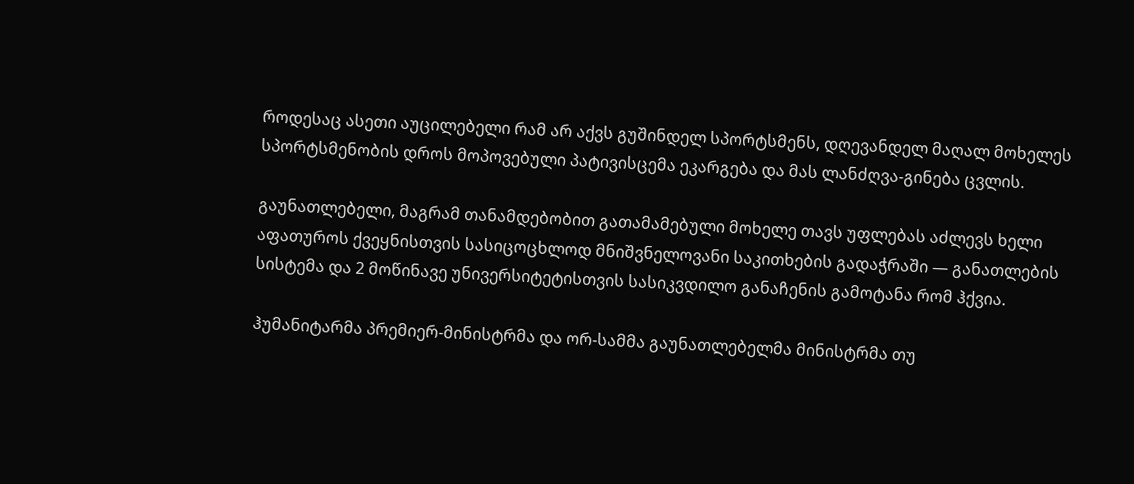როდესაც ასეთი აუცილებელი რამ არ აქვს გუშინდელ სპორტსმენს, დღევანდელ მაღალ მოხელეს სპორტსმენობის დროს მოპოვებული პატივისცემა ეკარგება და მას ლანძღვა-გინება ცვლის.

გაუნათლებელი, მაგრამ თანამდებობით გათამამებული მოხელე თავს უფლებას აძლევს ხელი აფათუროს ქვეყნისთვის სასიცოცხლოდ მნიშვნელოვანი საკითხების გადაჭრაში — განათლების სისტემა და 2 მოწინავე უნივერსიტეტისთვის სასიკვდილო განაჩენის გამოტანა რომ ჰქვია.

ჰუმანიტარმა პრემიერ-მინისტრმა და ორ-სამმა გაუნათლებელმა მინისტრმა თუ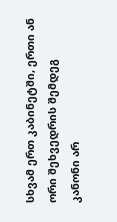სხვამ ერთ კაბინეტში, ერთი ან ორი შეხვედრის შემდეგ კანონი არ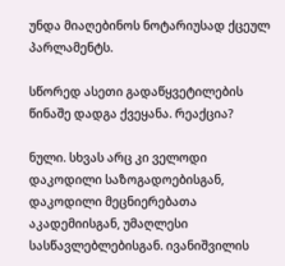უნდა მიაღებინოს ნოტარიუსად ქცეულ პარლამენტს.

სწორედ ასეთი გადაწყვეტილების წინაშე დადგა ქვეყანა. რეაქცია?

ნული. სხვას არც კი ველოდი დაკოდილი საზოგადოებისგან, დაკოდილი მეცნიერებათა აკადემიისგან, უმაღლესი სასწავლებლებისგან. ივანიშვილის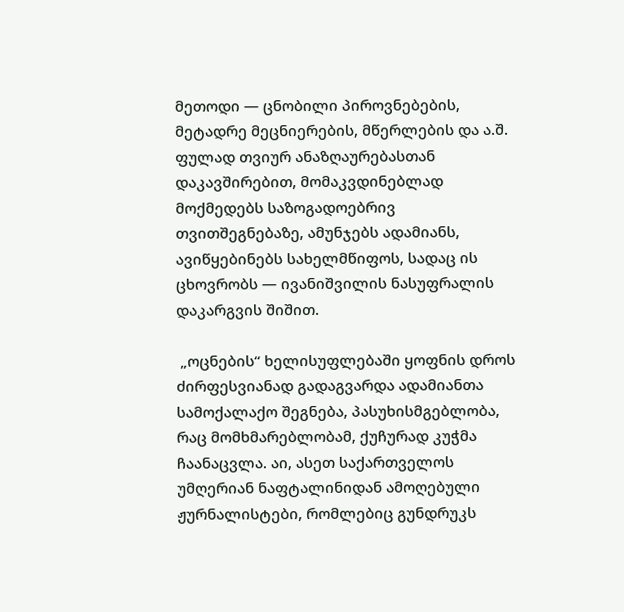მეთოდი — ცნობილი პიროვნებების, მეტადრე მეცნიერების, მწერლების და ა.შ. ფულად თვიურ ანაზღაურებასთან დაკავშირებით, მომაკვდინებლად მოქმედებს საზოგადოებრივ თვითშეგნებაზე, ამუნჯებს ადამიანს, ავიწყებინებს სახელმწიფოს, სადაც ის ცხოვრობს — ივანიშვილის ნასუფრალის დაკარგვის შიშით.

 „ოცნების“ ხელისუფლებაში ყოფნის დროს ძირფესვიანად გადაგვარდა ადამიანთა სამოქალაქო შეგნება, პასუხისმგებლობა, რაც მომხმარებლობამ, ქუჩურად კუჭმა ჩაანაცვლა. აი, ასეთ საქართველოს უმღერიან ნაფტალინიდან ამოღებული ჟურნალისტები, რომლებიც გუნდრუკს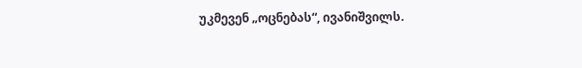უკმევენ „ოცნებას“, ივანიშვილს.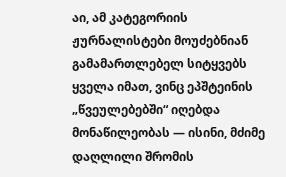აი, ამ კატეგორიის ჟურნალისტები მოუძებნიან გამამართლებელ სიტყვებს ყველა იმათ, ვინც ეპშტეინის „წვეულებებში“ იღებდა მონაწილეობას — ისინი, მძიმე დაღლილი შრომის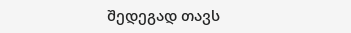შედეგად თავს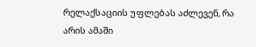რელაქსაციის უფლებას აძლევენ, რა არის ამაში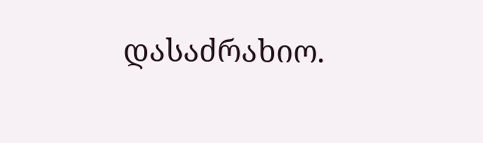დასაძრახიო.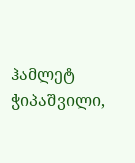ჰამლეტ ჭიპაშვილი,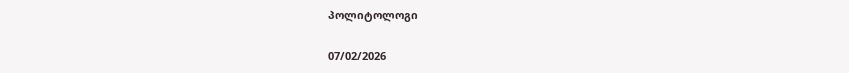პოლიტოლოგი

07/02/2026